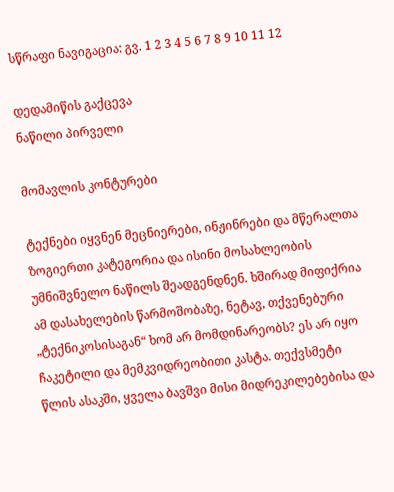სწრაფი ნავიგაცია: გვ. 1 2 3 4 5 6 7 8 9 10 11 12

დედამიწის გაქცევა
ნაწილი პირველი

მომავლის კონტურები

ტექნები იყვნენ მეცნიერები, ინჟინრები და მწერალთა ზოგიერთი კატეგორია და ისინი მოსახლეობის უმნიშვნელო ნაწილს შეადგენდნენ. ხშირად მიფიქრია ამ დასახელების წარმოშობაზე, ნეტავ, თქვენებური „ტექნიკოსისაგან“ ხომ არ მომდინარეობს? ეს არ იყო ჩაკეტილი და მემკვიდრეობითი კასტა. თექვსმეტი წლის ასაკში, ყველა ბავშვი მისი მიდრეკილებებისა და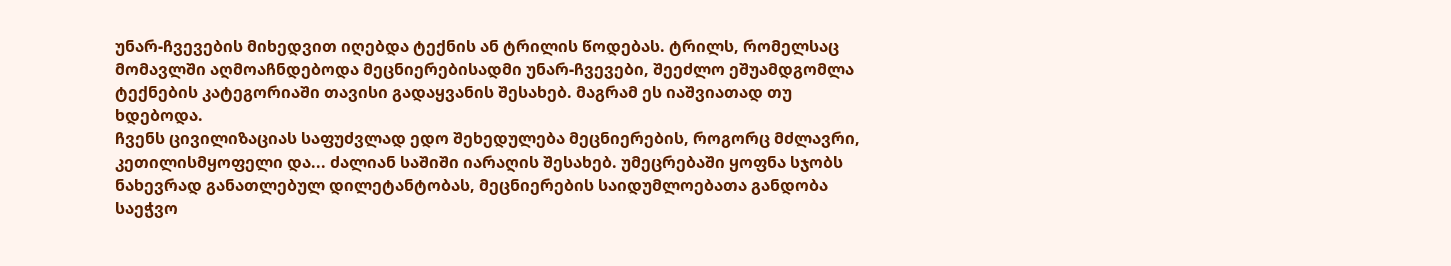უნარ-ჩვევების მიხედვით იღებდა ტექნის ან ტრილის წოდებას. ტრილს, რომელსაც მომავლში აღმოაჩნდებოდა მეცნიერებისადმი უნარ-ჩვევები, შეეძლო ეშუამდგომლა ტექნების კატეგორიაში თავისი გადაყვანის შესახებ. მაგრამ ეს იაშვიათად თუ ხდებოდა.
ჩვენს ცივილიზაციას საფუძვლად ედო შეხედულება მეცნიერების, როგორც მძლავრი, კეთილისმყოფელი და... ძალიან საშიში იარაღის შესახებ. უმეცრებაში ყოფნა სჯობს ნახევრად განათლებულ დილეტანტობას, მეცნიერების საიდუმლოებათა განდობა საეჭვო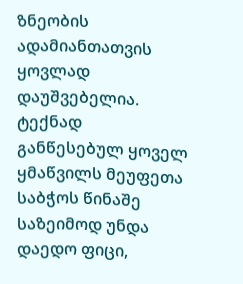ზნეობის ადამიანთათვის ყოვლად დაუშვებელია. ტექნად განწესებულ ყოველ ყმაწვილს მეუფეთა საბჭოს წინაშე საზეიმოდ უნდა დაედო ფიცი,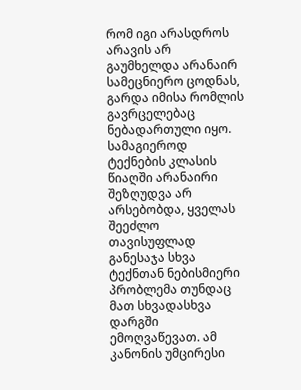რომ იგი არასდროს არავის არ გაუმხელდა არანაირ სამეცნიერო ცოდნას, გარდა იმისა რომლის გავრცელებაც ნებადართული იყო. სამაგიეროდ ტექნების კლასის წიაღში არანაირი შეზღუდვა არ არსებობდა, ყველას შეეძლო თავისუფლად განესაჯა სხვა ტექნთან ნებისმიერი პრობლემა თუნდაც მათ სხვადასხვა დარგში ემოღვაწევათ. ამ კანონის უმცირესი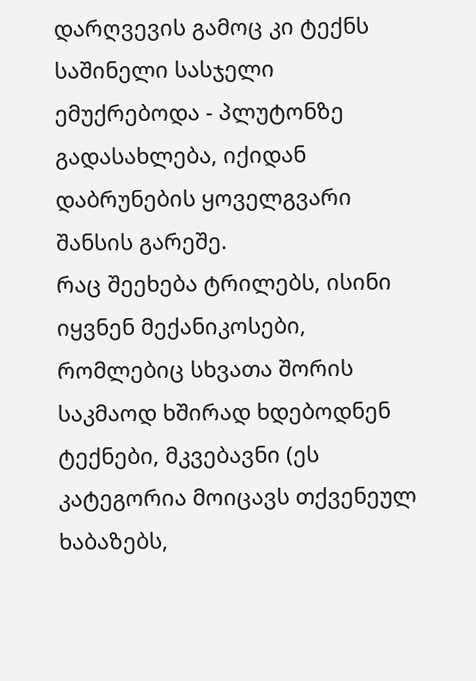დარღვევის გამოც კი ტექნს საშინელი სასჯელი ემუქრებოდა - პლუტონზე გადასახლება, იქიდან დაბრუნების ყოველგვარი შანსის გარეშე.
რაც შეეხება ტრილებს, ისინი იყვნენ მექანიკოსები, რომლებიც სხვათა შორის საკმაოდ ხშირად ხდებოდნენ ტექნები, მკვებავნი (ეს კატეგორია მოიცავს თქვენეულ ხაბაზებს,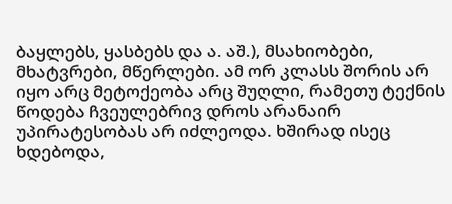ბაყლებს, ყასბებს და ა. აშ.), მსახიობები, მხატვრები, მწერლები. ამ ორ კლასს შორის არ იყო არც მეტოქეობა არც შუღლი, რამეთუ ტექნის წოდება ჩვეულებრივ დროს არანაირ უპირატესობას არ იძლეოდა. ხშირად ისეც ხდებოდა,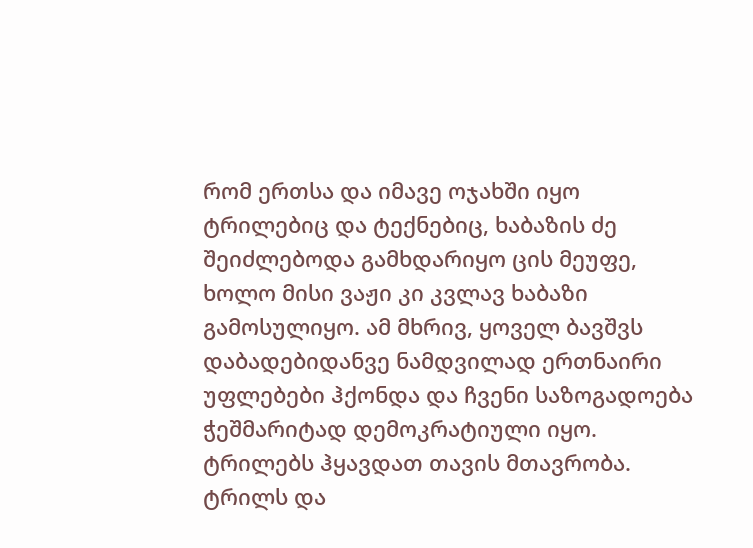რომ ერთსა და იმავე ოჯახში იყო ტრილებიც და ტექნებიც, ხაბაზის ძე შეიძლებოდა გამხდარიყო ცის მეუფე, ხოლო მისი ვაჟი კი კვლავ ხაბაზი გამოსულიყო. ამ მხრივ, ყოველ ბავშვს დაბადებიდანვე ნამდვილად ერთნაირი უფლებები ჰქონდა და ჩვენი საზოგადოება ჭეშმარიტად დემოკრატიული იყო.
ტრილებს ჰყავდათ თავის მთავრობა. ტრილს და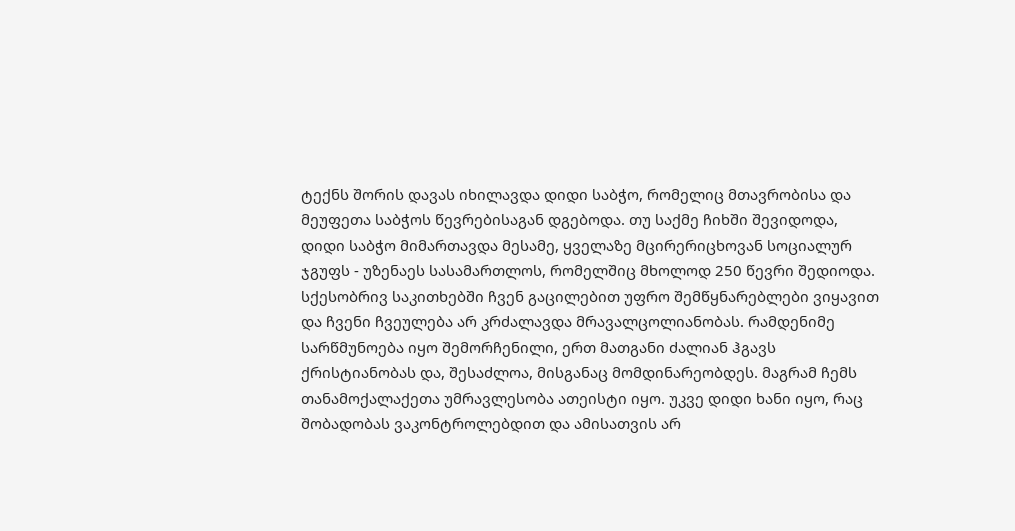ტექნს შორის დავას იხილავდა დიდი საბჭო, რომელიც მთავრობისა და მეუფეთა საბჭოს წევრებისაგან დგებოდა. თუ საქმე ჩიხში შევიდოდა, დიდი საბჭო მიმართავდა მესამე, ყველაზე მცირერიცხოვან სოციალურ ჯგუფს - უზენაეს სასამართლოს, რომელშიც მხოლოდ 250 წევრი შედიოდა. სქესობრივ საკითხებში ჩვენ გაცილებით უფრო შემწყნარებლები ვიყავით და ჩვენი ჩვეულება არ კრძალავდა მრავალცოლიანობას. რამდენიმე სარწმუნოება იყო შემორჩენილი, ერთ მათგანი ძალიან ჰგავს ქრისტიანობას და, შესაძლოა, მისგანაც მომდინარეობდეს. მაგრამ ჩემს თანამოქალაქეთა უმრავლესობა ათეისტი იყო. უკვე დიდი ხანი იყო, რაც შობადობას ვაკონტროლებდით და ამისათვის არ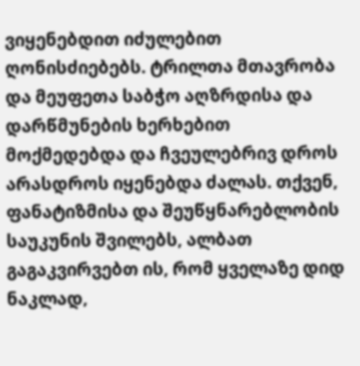ვიყენებდით იძულებით ღონისძიებებს. ტრილთა მთავრობა და მეუფეთა საბჭო აღზრდისა და დარწმუნების ხერხებით მოქმედებდა და ჩვეულებრივ დროს არასდროს იყენებდა ძალას. თქვენ, ფანატიზმისა და შეუწყნარებლობის საუკუნის შვილებს, ალბათ გაგაკვირვებთ ის, რომ ყველაზე დიდ ნაკლად,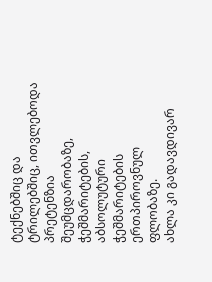ტექნებშიც და ტრილებშიც, ითვლებოდა პრეტენზია შეუმცდარობაზე, ჭეშმარიტების, აბსოლუტური ჭეშმარიტების ერთპიროვნულ ფლობაზე.
ახლა კი გადავდივარ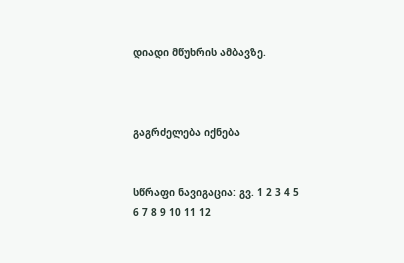დიადი მწუხრის ამბავზე.



გაგრძელება იქნება


სწრაფი ნავიგაცია: გვ. 1 2 3 4 5 6 7 8 9 10 11 12